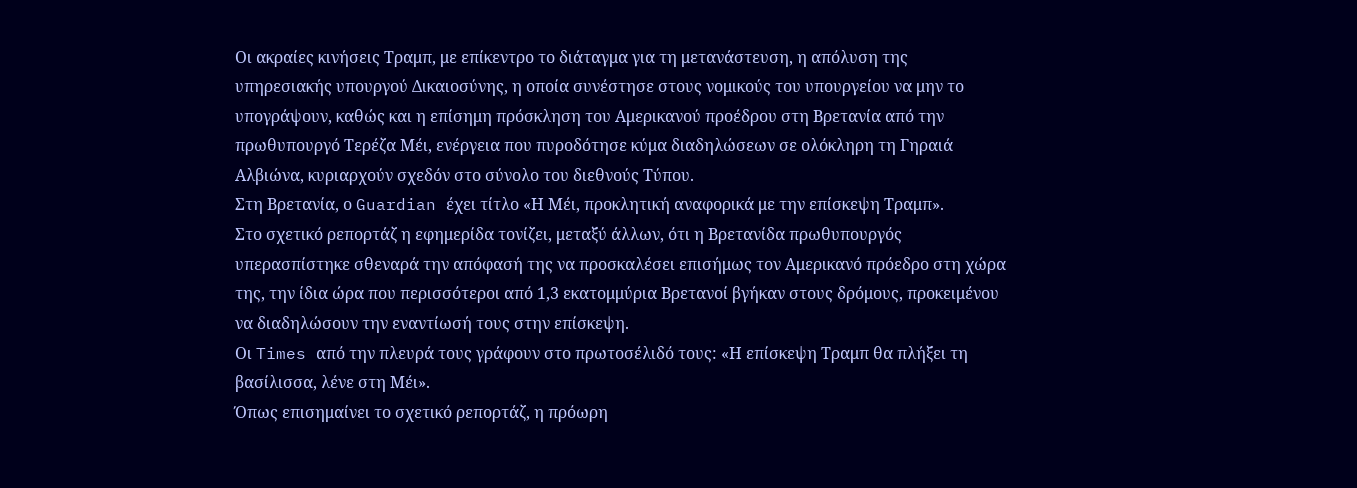Οι ακραίες κινήσεις Τραμπ, με επίκεντρο το διάταγμα για τη μετανάστευση, η απόλυση της υπηρεσιακής υπουργού Δικαιοσύνης, η οποία συνέστησε στους νομικούς του υπουργείου να μην το υπογράψουν, καθώς και η επίσημη πρόσκληση του Αμερικανού προέδρου στη Βρετανία από την πρωθυπουργό Τερέζα Μέι, ενέργεια που πυροδότησε κύμα διαδηλώσεων σε ολόκληρη τη Γηραιά Αλβιώνα, κυριαρχούν σχεδόν στο σύνολο του διεθνούς Τύπου.
Στη Βρετανία, ο Guardian έχει τίτλο «Η Μέι, προκλητική αναφορικά με την επίσκεψη Τραμπ».
Στο σχετικό ρεπορτάζ η εφημερίδα τονίζει, μεταξύ άλλων, ότι η Βρετανίδα πρωθυπουργός υπερασπίστηκε σθεναρά την απόφασή της να προσκαλέσει επισήμως τον Αμερικανό πρόεδρο στη χώρα της, την ίδια ώρα που περισσότεροι από 1,3 εκατομμύρια Βρετανοί βγήκαν στους δρόμους, προκειμένου να διαδηλώσουν την εναντίωσή τους στην επίσκεψη.
Οι Times από την πλευρά τους γράφουν στο πρωτοσέλιδό τους: «Η επίσκεψη Τραμπ θα πλήξει τη βασίλισσα, λένε στη Μέι».
Όπως επισημαίνει το σχετικό ρεπορτάζ, η πρόωρη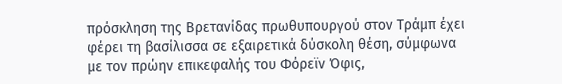πρόσκληση της Βρετανίδας πρωθυπουργού στον Τράμπ έχει φέρει τη βασίλισσα σε εξαιρετικά δύσκολη θέση, σύμφωνα με τον πρώην επικεφαλής του Φόρεϊν Όφις,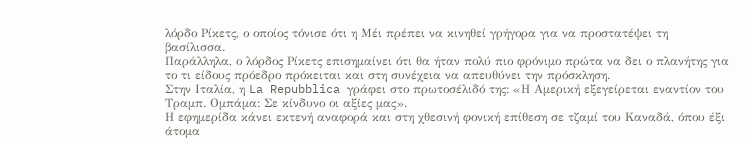λόρδο Ρίκετς, ο οποίος τόνισε ότι η Μέι πρέπει να κινηθεί γρήγορα για να προστατέψει τη βασίλισσα.
Παράλληλα, ο λόρδος Ρίκετς επισημαίνει ότι θα ήταν πολύ πιο φρόνιμο πρώτα να δει ο πλανήτης για το τι είδους πρόεδρο πρόκειται και στη συνέχεια να απευθύνει την πρόσκληση.
Στην Ιταλία, η La Repubblica γράφει στο πρωτοσέλιδό της: «Η Αμερική εξεγείρεται εναντίον του Τραμπ. Ομπάμα: Σε κίνδυνο οι αξίες μας».
Η εφημερίδα κάνει εκτενή αναφορά και στη χθεσινή φονική επίθεση σε τζαμί του Καναδά, όπου έξι άτομα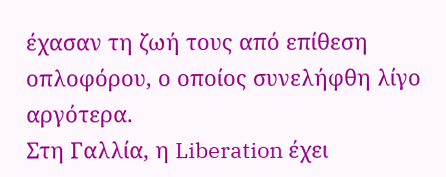έχασαν τη ζωή τους από επίθεση οπλοφόρου, ο οποίος συνελήφθη λίγο αργότερα.
Στη Γαλλία, η Liberation έχει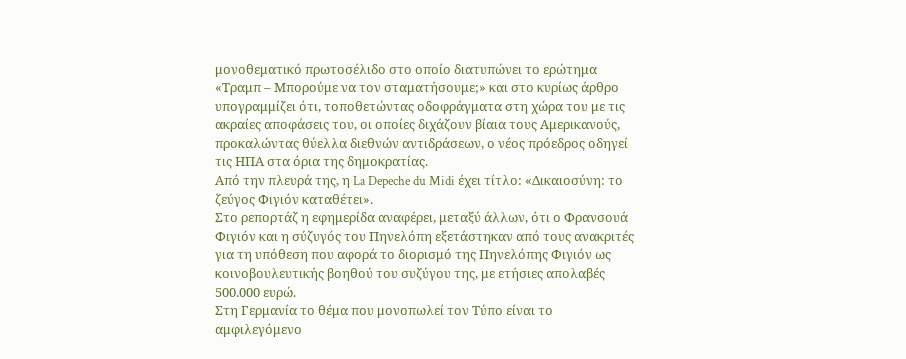μονοθεματικό πρωτοσέλιδο στο οποίο διατυπώνει το ερώτημα «Τραμπ – Μπορούμε να τον σταματήσουμε;» και στο κυρίως άρθρο υπογραμμίζει ότι, τοποθετώντας οδοφράγματα στη χώρα του με τις ακραίες αποφάσεις του, οι οποίες διχάζουν βίαια τους Αμερικανούς, προκαλώντας θύελλα διεθνών αντιδράσεων, ο νέος πρόεδρος οδηγεί τις ΗΠΑ στα όρια της δημοκρατίας.
Από την πλευρά της, η La Depeche du Midi έχει τίτλο: «Δικαιοσύνη: το ζεύγος Φιγιόν καταθέτει».
Στο ρεπορτάζ η εφημερίδα αναφέρει, μεταξύ άλλων, ότι ο Φρανσουά Φιγιόν και η σύζυγός του Πηνελόπη εξετάστηκαν από τους ανακριτές για τη υπόθεση που αφορά το διορισμό της Πηνελόπης Φιγιόν ως κοινοβουλευτικής βοηθού του συζύγου της, με ετήσιες απολαβές 500.000 ευρώ.
Στη Γερμανία το θέμα που μονοπωλεί τον Τύπο είναι το αμφιλεγόμενο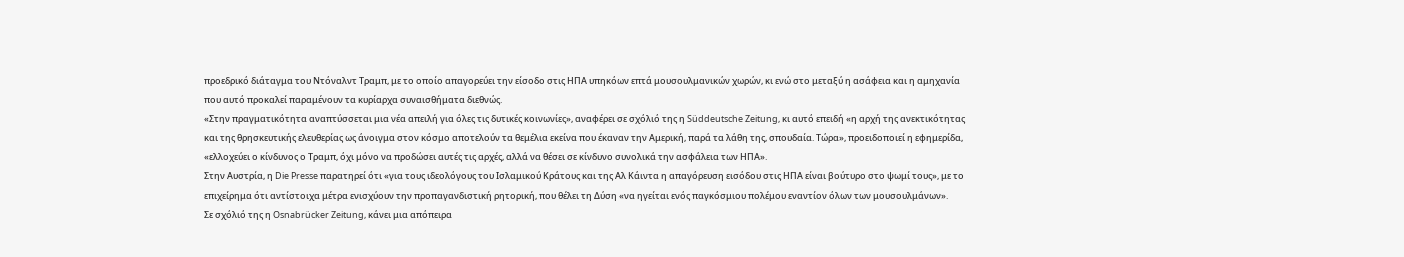προεδρικό διάταγμα του Ντόναλντ Τραμπ, με το οποίο απαγορεύει την είσοδο στις ΗΠΑ υπηκόων επτά μουσουλμανικών χωρών, κι ενώ στο μεταξύ η ασάφεια και η αμηχανία που αυτό προκαλεί παραμένουν τα κυρίαρχα συναισθήματα διεθνώς.
«Στην πραγματικότητα αναπτύσσεται μια νέα απειλή για όλες τις δυτικές κοινωνίες», αναφέρει σε σχόλιό της η Süddeutsche Zeitung, κι αυτό επειδή «η αρχή της ανεκτικότητας και της θρησκευτικής ελευθερίας ως άνοιγμα στον κόσμο αποτελούν τα θεμέλια εκείνα που έκαναν την Αμερική, παρά τα λάθη της, σπουδαία. Τώρα», προειδοποιεί η εφημερίδα, «ελλοχεύει ο κίνδυνος ο Τραμπ, όχι μόνο να προδώσει αυτές τις αρχές, αλλά να θέσει σε κίνδυνο συνολικά την ασφάλεια των ΗΠΑ».
Στην Αυστρία, η Die Presse παρατηρεί ότι «για τους ιδεολόγους του Ισλαμικού Κράτους και της Αλ Κάιντα η απαγόρευση εισόδου στις ΗΠΑ είναι βούτυρο στο ψωμί τους», με το επιχείρημα ότι αντίστοιχα μέτρα ενισχύουν την προπαγανδιστική ρητορική, που θέλει τη Δύση «να ηγείται ενός παγκόσμιου πολέμου εναντίον όλων των μουσουλμάνων».
Σε σχόλιό της η Osnabrücker Zeitung, κάνει μια απόπειρα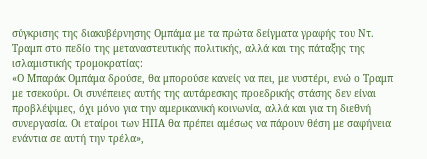σύγκρισης της διακυβέρνησης Ομπάμα με τα πρώτα δείγματα γραφής του Ντ. Τραμπ στο πεδίο της μεταναστευτικής πολιτικής, αλλά και της πάταξης της ισλαμιστικής τρομοκρατίας:
«Ο Μπαράκ Ομπάμα δρούσε, θα μπορούσε κανείς να πει, με νυστέρι, ενώ ο Τραμπ με τσεκούρι. Οι συνέπειες αυτής της αυτάρεσκης προεδρικής στάσης δεν είναι προβλέψιμες, όχι μόνο για την αμερικανική κοινωνία, αλλά και για τη διεθνή συνεργασία. Οι εταίροι των ΗΠΑ θα πρέπει αμέσως να πάρουν θέση με σαφήνεια ενάντια σε αυτή την τρέλα»,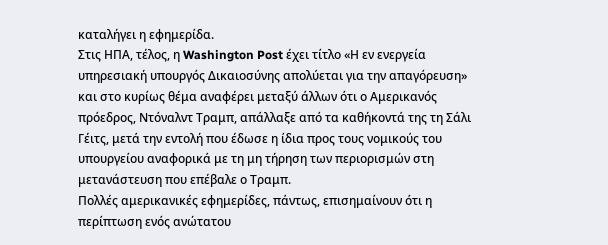καταλήγει η εφημερίδα.
Στις ΗΠΑ, τέλος, η Washington Post έχει τίτλο «Η εν ενεργεία υπηρεσιακή υπουργός Δικαιοσύνης απολύεται για την απαγόρευση» και στο κυρίως θέμα αναφέρει μεταξύ άλλων ότι ο Αμερικανός πρόεδρος, Ντόναλντ Τραμπ, απάλλαξε από τα καθήκοντά της τη Σάλι Γέιτς, μετά την εντολή που έδωσε η ίδια προς τους νομικούς του υπουργείου αναφορικά με τη μη τήρηση των περιορισμών στη μετανάστευση που επέβαλε ο Τραμπ.
Πολλές αμερικανικές εφημερίδες, πάντως, επισημαίνουν ότι η περίπτωση ενός ανώτατου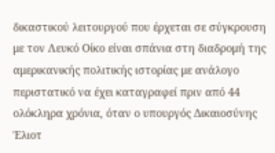δικαστικού λειτουργού που έρχεται σε σύγκρουση με τον Λευκό Οίκο είναι σπάνια στη διαδρομή της αμερικανικής πολιτικής ιστορίας με ανάλογο περιστατικό να έχει καταγραφεί πριν από 44 ολόκληρα χρόνια, όταν ο υπουργός Δικαιοσύνης Έλιοτ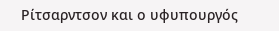Ρίτσαρντσον και ο υφυπουργός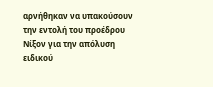αρνήθηκαν να υπακούσουν την εντολή του προέδρου Νίξον για την απόλυση ειδικού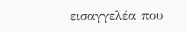εισαγγελέα που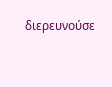διερευνούσε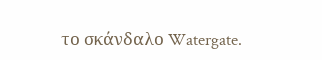το σκάνδαλο Watergate.